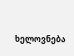ხელოვნება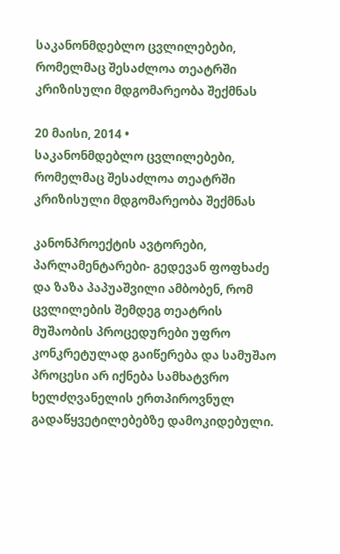საკანონმდებლო ცვლილებები, რომელმაც შესაძლოა თეატრში კრიზისული მდგომარეობა შექმნას

20 მაისი, 2014 •
საკანონმდებლო ცვლილებები, რომელმაც შესაძლოა თეატრში კრიზისული მდგომარეობა შექმნას

კანონპროექტის ავტორები, პარლამენტარები- გედევან ფოფხაძე და ზაზა პაპუაშვილი ამბობენ, რომ ცვლილების შემდეგ თეატრის მუშაობის პროცედურები უფრო კონკრეტულად გაიწერება და სამუშაო პროცესი არ იქნება სამხატვრო ხელძღვანელის ერთპიროვნულ გადაწყვეტილებებზე დამოკიდებული.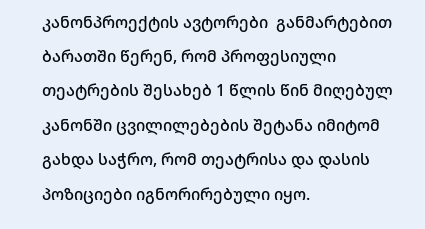კანონპროექტის ავტორები  განმარტებით ბარათში წერენ, რომ პროფესიული თეატრების შესახებ 1 წლის წინ მიღებულ კანონში ცვილილებების შეტანა იმიტომ გახდა საჭრო, რომ თეატრისა და დასის პოზიციები იგნორირებული იყო.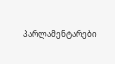პარლამენტარები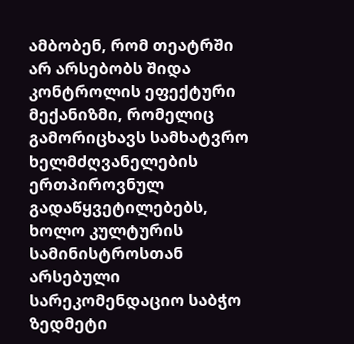ამბობენ, რომ თეატრში არ არსებობს შიდა კონტროლის ეფექტური მექანიზმი, რომელიც გამორიცხავს სამხატვრო ხელმძღვანელების ერთპიროვნულ გადაწყვეტილებებს, ხოლო კულტურის სამინისტროსთან არსებული სარეკომენდაციო საბჭო ზედმეტი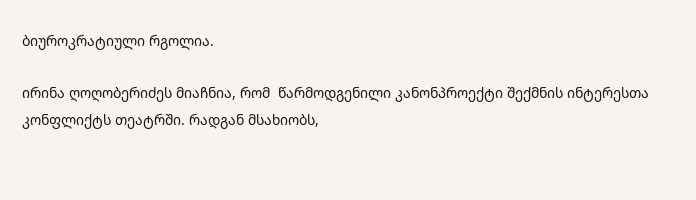ბიუროკრატიული რგოლია.

ირინა ღოღობერიძეს მიაჩნია, რომ  წარმოდგენილი კანონპროექტი შექმნის ინტერესთა კონფლიქტს თეატრში. რადგან მსახიობს,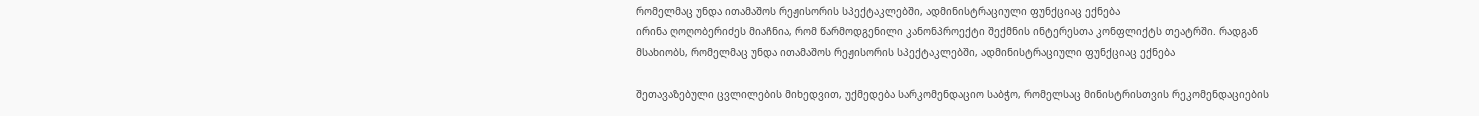რომელმაც უნდა ითამაშოს რეჟისორის სპექტაკლებში, ადმინისტრაციული ფუნქციაც ექნება
ირინა ღოღობერიძეს მიაჩნია, რომ წარმოდგენილი კანონპროექტი შექმნის ინტერესთა კონფლიქტს თეატრში. რადგან მსახიობს, რომელმაც უნდა ითამაშოს რეჟისორის სპექტაკლებში, ადმინისტრაციული ფუნქციაც ექნება

შეთავაზებული ცვლილების მიხედვით, უქმედება სარკომენდაციო საბჭო, რომელსაც მინისტრისთვის რეკომენდაციების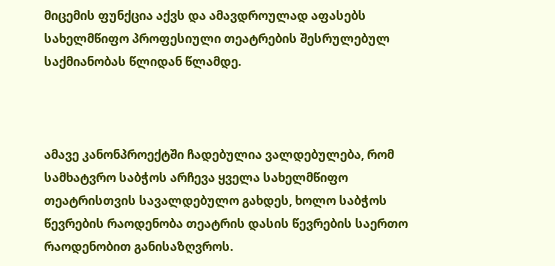მიცემის ფუნქცია აქვს და ამავდროულად აფასებს სახელმწიფო პროფესიული თეატრების შესრულებულ საქმიანობას წლიდან წლამდე.



ამავე კანონპროექტში ჩადებულია ვალდებულება, რომ სამხატვრო საბჭოს არჩევა ყველა სახელმწიფო თეატრისთვის სავალდებულო გახდეს, ხოლო საბჭოს წევრების რაოდენობა თეატრის დასის წევრების საერთო რაოდენობით განისაზღვროს.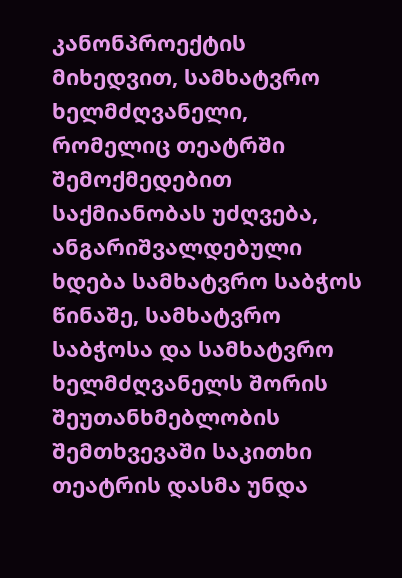კანონპროექტის მიხედვით, სამხატვრო ხელმძღვანელი, რომელიც თეატრში შემოქმედებით საქმიანობას უძღვება, ანგარიშვალდებული ხდება სამხატვრო საბჭოს წინაშე, სამხატვრო საბჭოსა და სამხატვრო ხელმძღვანელს შორის შეუთანხმებლობის შემთხვევაში საკითხი თეატრის დასმა უნდა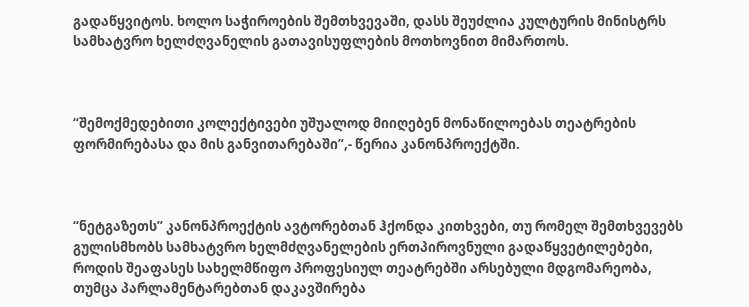გადაწყვიტოს. ხოლო საჭიროების შემთხვევაში, დასს შეუძლია კულტურის მინისტრს სამხატვრო ხელძღვანელის გათავისუფლების მოთხოვნით მიმართოს.



“შემოქმედებითი კოლექტივები უშუალოდ მიიღებენ მონაწილოებას თეატრების ფორმირებასა და მის განვითარებაში”,- წერია კანონპროექტში.



“ნეტგაზეთს” კანონპროექტის ავტორებთან ჰქონდა კითხვები, თუ რომელ შემთხვევებს გულისმხობს სამხატვრო ხელმძღვანელების ერთპიროვნული გადაწყვეტილებები, როდის შეაფასეს სახელმწიფო პროფესიულ თეატრებში არსებული მდგომარეობა, თუმცა პარლამენტარებთან დაკავშირება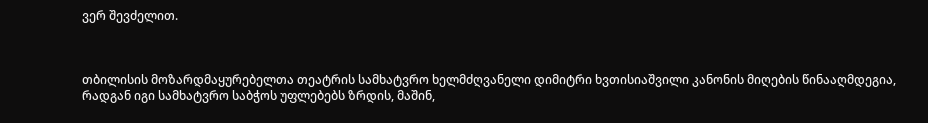ვერ შევძელით.



თბილისის მოზარდმაყურებელთა თეატრის სამხატვრო ხელმძღვანელი დიმიტრი ხვთისიაშვილი კანონის მიღების წინააღმდეგია, რადგან იგი სამხატვრო საბჭოს უფლებებს ზრდის, მაშინ,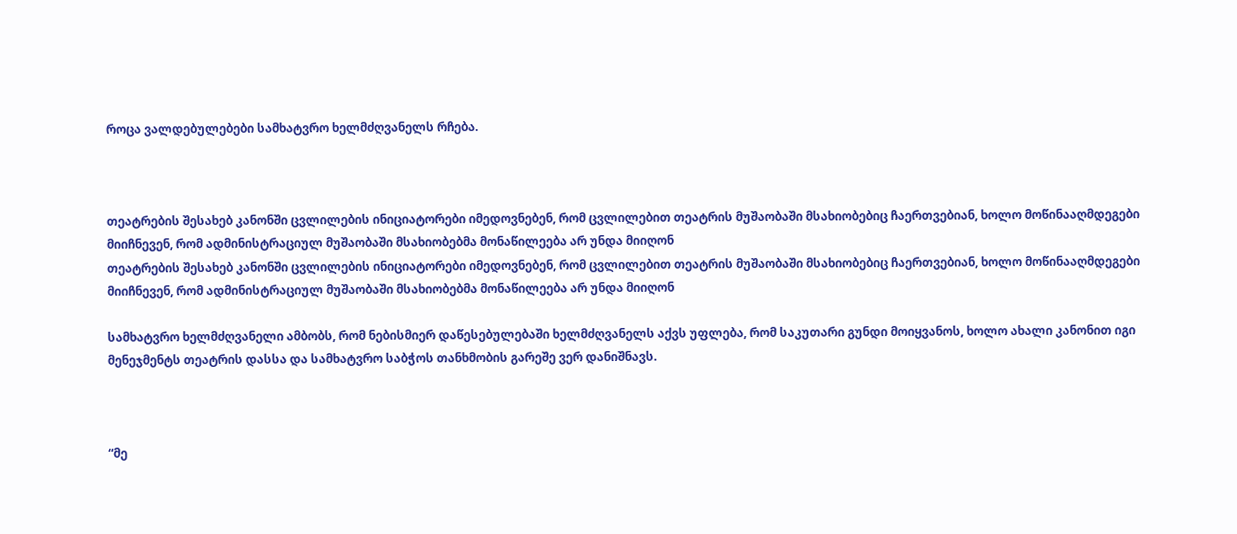როცა ვალდებულებები სამხატვრო ხელმძღვანელს რჩება.



თეატრების შესახებ კანონში ცვლილების ინიციატორები იმედოვნებენ, რომ ცვლილებით თეატრის მუშაობაში მსახიობებიც ჩაერთვებიან, ხოლო მოწინააღმდეგები მიიჩნევენ, რომ ადმინისტრაციულ მუშაობაში მსახიობებმა მონაწილეება არ უნდა მიიღონ
თეატრების შესახებ კანონში ცვლილების ინიციატორები იმედოვნებენ, რომ ცვლილებით თეატრის მუშაობაში მსახიობებიც ჩაერთვებიან, ხოლო მოწინააღმდეგები მიიჩნევენ, რომ ადმინისტრაციულ მუშაობაში მსახიობებმა მონაწილეება არ უნდა მიიღონ

სამხატვრო ხელმძღვანელი ამბობს, რომ ნებისმიერ დაწესებულებაში ხელმძღვანელს აქვს უფლება, რომ საკუთარი გუნდი მოიყვანოს, ხოლო ახალი კანონით იგი მენეჯმენტს თეატრის დასსა და სამხატვრო საბჭოს თანხმობის გარეშე ვერ დანიშნავს.



“მე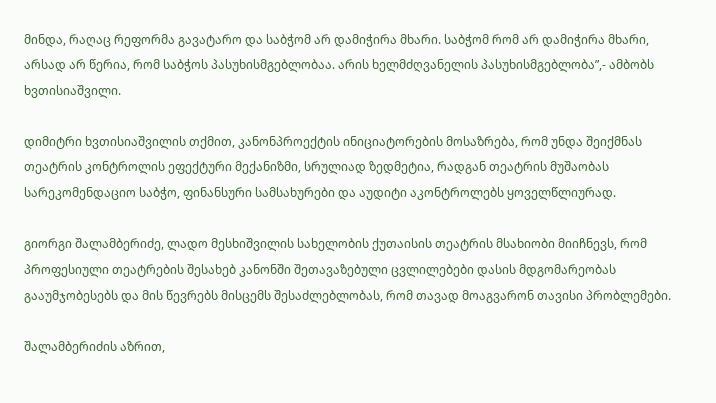მინდა, რაღაც რეფორმა გავატარო და საბჭომ არ დამიჭირა მხარი. საბჭომ რომ არ დამიჭირა მხარი, არსად არ წერია, რომ საბჭოს პასუხისმგებლობაა. არის ხელმძღვანელის პასუხისმგებლობა”,- ამბობს ხვთისიაშვილი.

დიმიტრი ხვთისიაშვილის თქმით, კანონპროექტის ინიციატორების მოსაზრება, რომ უნდა შეიქმნას თეატრის კონტროლის ეფექტური მექანიზმი, სრულიად ზედმეტია, რადგან თეატრის მუშაობას სარეკომენდაციო საბჭო, ფინანსური სამსახურები და აუდიტი აკონტროლებს ყოველწლიურად.

გიორგი შალამბერიძე, ლადო მესხიშვილის სახელობის ქუთაისის თეატრის მსახიობი მიიჩნევს, რომ პროფესიული თეატრების შესახებ კანონში შეთავაზებული ცვლილებები დასის მდგომარეობას გააუმჯობესებს და მის წევრებს მისცემს შესაძლებლობას, რომ თავად მოაგვარონ თავისი პრობლემები.

შალამბერიძის აზრით,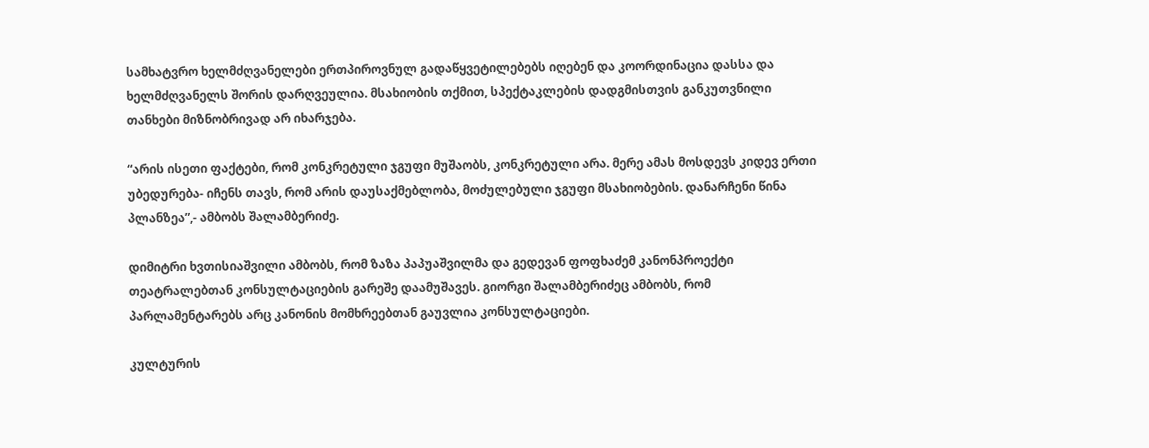სამხატვრო ხელმძღვანელები ერთპიროვნულ გადაწყვეტილებებს იღებენ და კოორდინაცია დასსა და ხელმძღვანელს შორის დარღვეულია. მსახიობის თქმით, სპექტაკლების დადგმისთვის განკუთვნილი თანხები მიზნობრივად არ იხარჯება.

“არის ისეთი ფაქტები, რომ კონკრეტული ჯგუფი მუშაობს, კონკრეტული არა. მერე ამას მოსდევს კიდევ ერთი უბედურება- იჩენს თავს, რომ არის დაუსაქმებლობა, მოძულებული ჯგუფი მსახიობების. დანარჩენი წინა პლანზეა”,- ამბობს შალამბერიძე.

დიმიტრი ხვთისიაშვილი ამბობს, რომ ზაზა პაპუაშვილმა და გედევან ფოფხაძემ კანონპროექტი თეატრალებთან კონსულტაციების გარეშე დაამუშავეს. გიორგი შალამბერიძეც ამბობს, რომ პარლამენტარებს არც კანონის მომხრეებთან გაუვლია კონსულტაციები.

კულტურის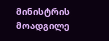მინისტრის მოადგილე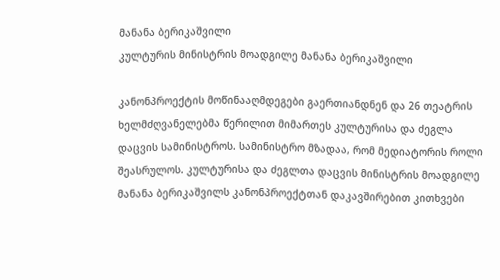მანანა ბერიკაშვილი
კულტურის მინისტრის მოადგილე მანანა ბერიკაშვილი

კანონპროექტის მოწინააღმდეგები გაერთიანდნენ და 26 თეატრის ხელმძღვანელებმა წერილით მიმართეს კულტურისა და ძეგლა დაცვის სამინისტროს. სამინისტრო მზადაა, რომ მედიატორის როლი შეასრულოს. კულტურისა და ძეგლთა დაცვის მინისტრის მოადგილე მანანა ბერიკაშვილს კანონპროექტთან დაკავშირებით კითხვები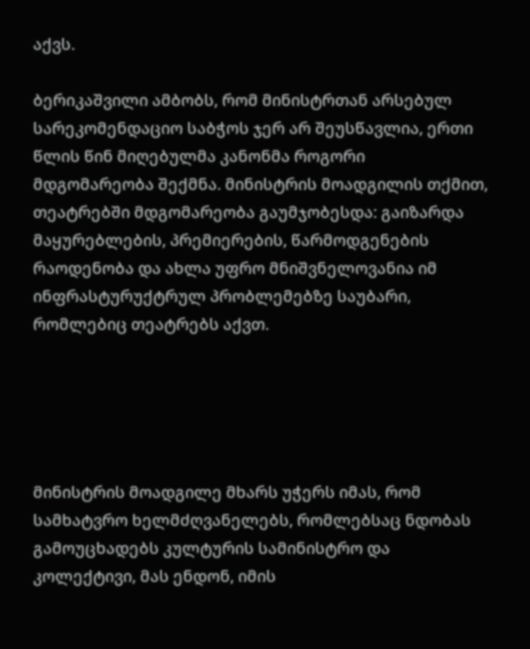აქვს.

ბერიკაშვილი ამბობს, რომ მინისტრთან არსებულ სარეკომენდაციო საბჭოს ჯერ არ შეუსწავლია, ერთი წლის წინ მიღებულმა კანონმა როგორი მდგომარეობა შექმნა. მინისტრის მოადგილის თქმით, თეატრებში მდგომარეობა გაუმჯობესდა: გაიზარდა მაყურებლების, პრემიერების, წარმოდგენების რაოდენობა და ახლა უფრო მნიშვნელოვანია იმ ინფრასტურუქტრულ პრობლემებზე საუბარი, რომლებიც თეატრებს აქვთ.





მინისტრის მოადგილე მხარს უჭერს იმას, რომ სამხატვრო ხელმძღვანელებს, რომლებსაც ნდობას გამოუცხადებს კულტურის სამინისტრო და კოლექტივი, მას ენდონ, იმის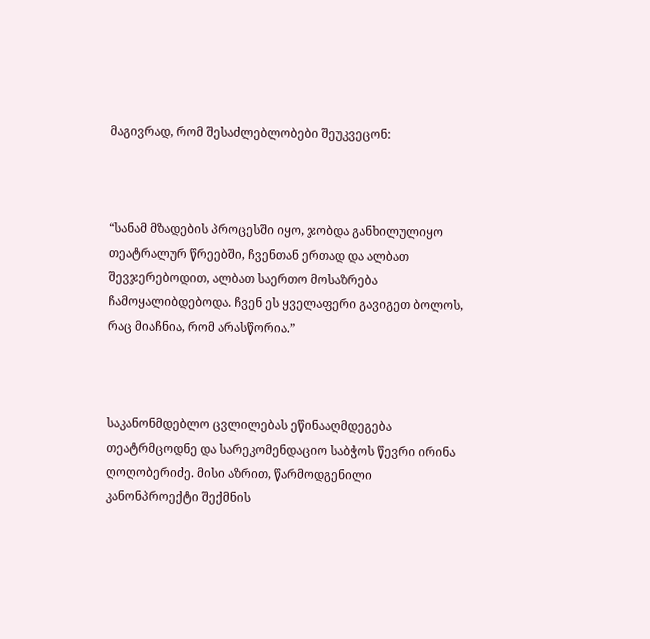მაგივრად, რომ შესაძლებლობები შეუკვეცონ:



“სანამ მზადების პროცესში იყო, ჯობდა განხილულიყო თეატრალურ წრეებში, ჩვენთან ერთად და ალბათ შევჯერებოდით, ალბათ საერთო მოსაზრება ჩამოყალიბდებოდა. ჩვენ ეს ყველაფერი გავიგეთ ბოლოს, რაც მიაჩნია, რომ არასწორია.”



საკანონმდებლო ცვლილებას ეწინააღმდეგება თეატრმცოდნე და სარეკომენდაციო საბჭოს წევრი ირინა ღოღობერიძე. მისი აზრით, წარმოდგენილი კანონპროექტი შექმნის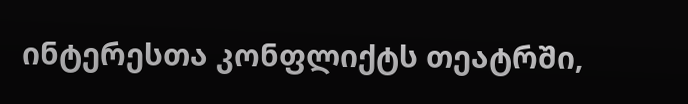ინტერესთა კონფლიქტს თეატრში,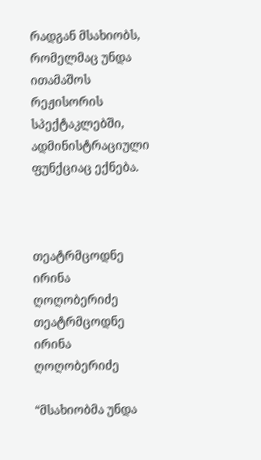რადგან მსახიობს, რომელმაც უნდა ითამაშოს რეჟისორის სპექტაკლებში, ადმინისტრაციული ფუნქციაც ექნება.



თეატრმცოდნე ირინა ღოღობერიძე
თეატრმცოდნე ირინა ღოღობერიძე

“მსახიობმა უნდა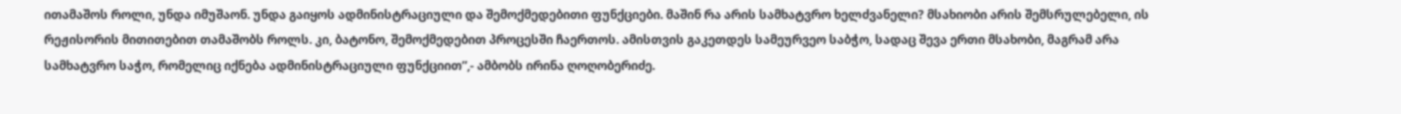ითამაშოს როლი, უნდა იმუშაონ. უნდა გაიყოს ადმინისტრაციული და შემოქმედებითი ფუნქციები. მაშინ რა არის სამხატვრო ხელძვანელი? მსახიობი არის შემსრულებელი, ის რეჟისორის მითითებით თამაშობს როლს. კი, ბატონო, შემოქმედებით პროცესში ჩაერთოს. ამისთვის გაკეთდეს სამეურვეო საბჭო, სადაც შევა ერთი მსახობი, მაგრამ არა სამხატვრო საჭო, რომელიც იქნება ადმინისტრაციული ფუნქციით”,- ამბობს ირინა ღოღობერიძე.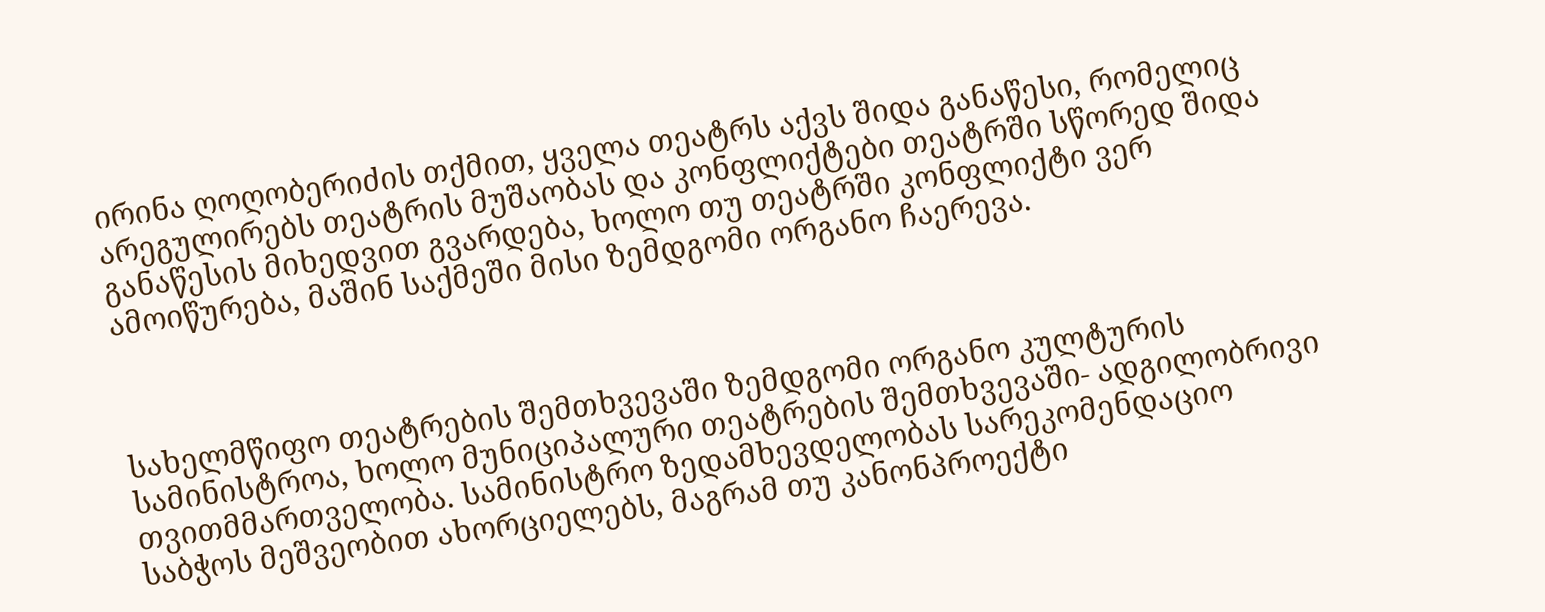ირინა ღოღობერიძის თქმით, ყველა თეატრს აქვს შიდა განაწესი, რომელიც არეგულირებს თეატრის მუშაობას და კონფლიქტები თეატრში სწორედ შიდა განაწესის მიხედვით გვარდება, ხოლო თუ თეატრში კონფლიქტი ვერ ამოიწურება, მაშინ საქმეში მისი ზემდგომი ორგანო ჩაერევა.



სახელმწიფო თეატრების შემთხვევაში ზემდგომი ორგანო კულტურის სამინისტროა, ხოლო მუნიციპალური თეატრების შემთხვევაში- ადგილობრივი თვითმმართველობა. სამინისტრო ზედამხევდელობას სარეკომენდაციო საბჭოს მეშვეობით ახორციელებს, მაგრამ თუ კანონპროექტი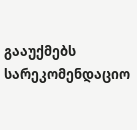გააუქმებს სარეკომენდაციო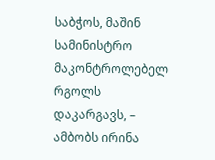საბჭოს, მაშინ სამინისტრო მაკონტროლებელ რგოლს დაკარგავს, – ამბობს ირინა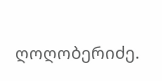ღოღობერიძე.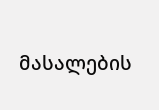მასალების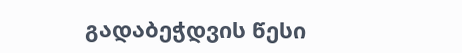გადაბეჭდვის წესი